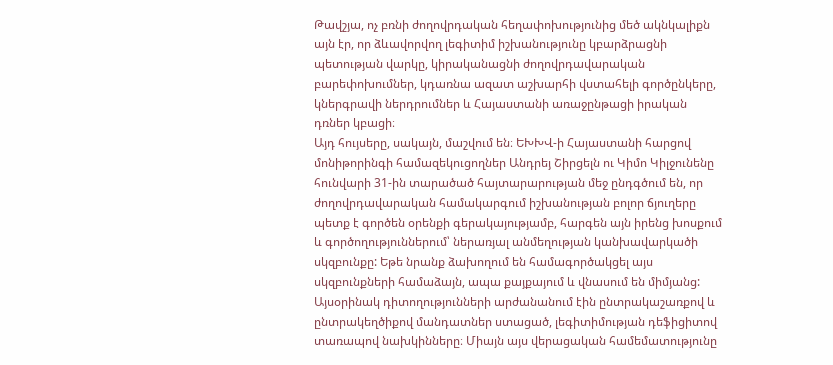Թավշյա, ոչ բռնի ժողովրդական հեղափոխությունից մեծ ակնկալիքն այն էր, որ ձևավորվող լեգիտիմ իշխանությունը կբարձրացնի պետության վարկը, կիրականացնի ժողովրդավարական բարեփոխումներ, կդառնա ազատ աշխարհի վստահելի գործընկերը, կներգրավի ներդրումներ և Հայաստանի առաջընթացի իրական դռներ կբացի։
Այդ հույսերը, սակայն, մաշվում են։ ԵԽԽՎ-ի Հայաստանի հարցով մոնիթորինգի համազեկուցողներ Անդրեյ Շիրցելն ու Կիմո Կիլջունենը հունվարի 31-ին տարածած հայտարարության մեջ ընդգծում են, որ ժողովրդավարական համակարգում իշխանության բոլոր ճյուղերը պետք է գործեն օրենքի գերակայությամբ, հարգեն այն իրենց խոսքում և գործողություններում՝ ներառյալ անմեղության կանխավարկածի սկզբունքը: Եթե նրանք ձախողում են համագործակցել այս սկզբունքների համաձայն, ապա քայքայում և վնասում են միմյանց: Այսօրինակ դիտողությունների արժանանում էին ընտրակաշառքով և ընտրակեղծիքով մանդատներ ստացած, լեգիտիմության դեֆիցիտով տառապով նախկինները։ Միայն այս վերացական համեմատությունը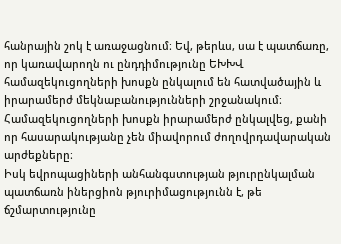հանրային շոկ է առաջացնում։ Եվ, թերևս, սա է պատճառը, որ կառավարողն ու ընդդիմությունը ԵԽԽՎ համազեկուցողների խոսքն ընկալում են հատվածային և իրարամերժ մեկնաբանությունների շրջանակում։ Համազեկուցողների խոսքն իրարամերժ ընկալվեց, քանի որ հասարակությանը չեն միավորում ժողովրդավարական արժեքները։
Իսկ եվրոպացիների անհանգստության թյուրընկալման պատճառն իներցիոն թյուրիմացությունն է, թե ճշմարտությունը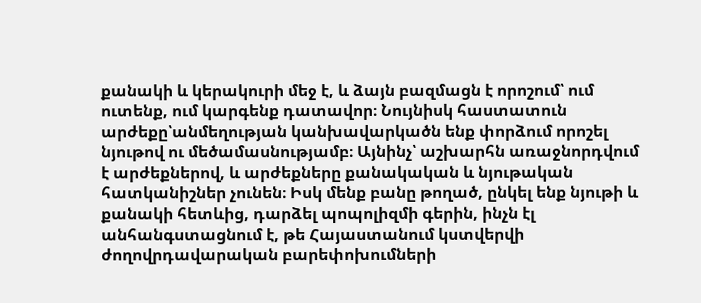քանակի և կերակուրի մեջ է, և ձայն բազմացն է որոշում՝ ում ուտենք, ում կարգենք դատավոր։ Նույնիսկ հաստատուն արժեքը՝անմեղության կանխավարկածն ենք փորձում որոշել նյութով ու մեծամասնությամբ։ Այնինչ՝ աշխարհն առաջնորդվում է արժեքներով, և արժեքները քանակական և նյութական հատկանիշներ չունեն։ Իսկ մենք բանը թողած, ընկել ենք նյութի և քանակի հետևից, դարձել պոպոլիզմի գերին, ինչն էլ անհանգստացնում է, թե Հայաստանում կստվերվի ժողովրդավարական բարեփոխումների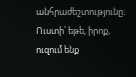անհրաժեշտությունը։
Ուստի՝ եթե, իրոք, ուզում ենք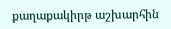քաղաքակիրթ աշխարհին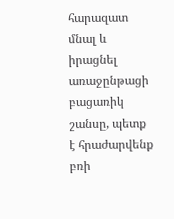հարազատ մնալ և իրացնել առաջընթացի բացառիկ շանսը, պետք է հրաժարվենք բռի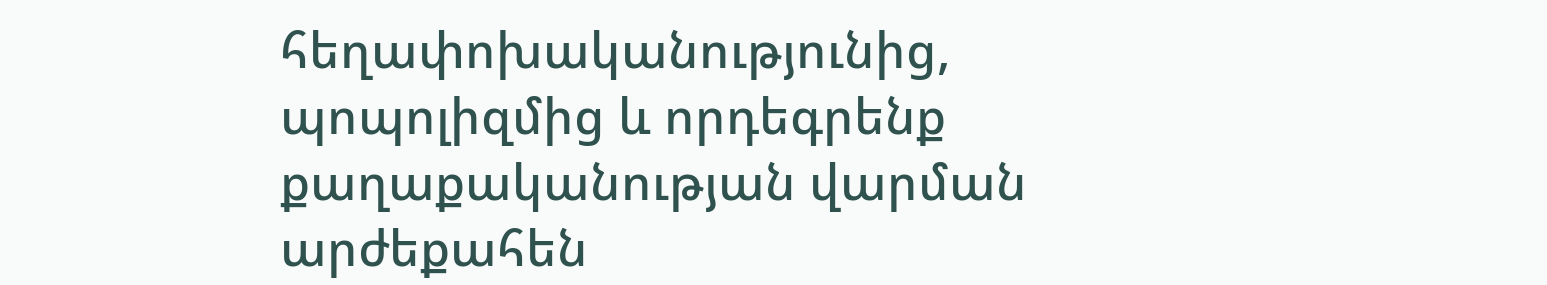հեղափոխականությունից, պոպոլիզմից և որդեգրենք քաղաքականության վարման արժեքահեն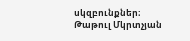սկզբունքներ։
Թաթուլ Մկրտչյան